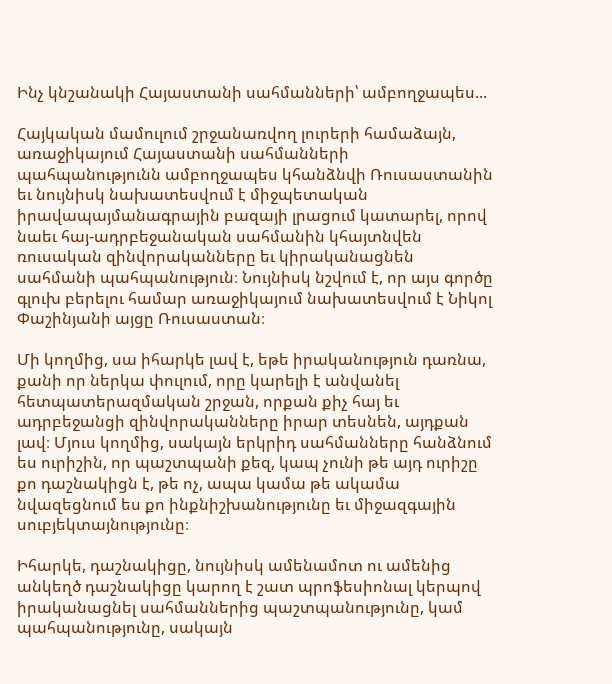Ինչ կնշանակի Հայաստանի սահմանների՝ ամբողջապես...

Հայկական մամուլում շրջանառվող լուրերի համաձայն, առաջիկայում Հայաստանի սահմանների պահպանությունն ամբողջապես կհանձնվի Ռուսաստանին եւ նույնիսկ նախատեսվում է միջպետական իրավապայմանագրային բազայի լրացում կատարել, որով նաեւ հայ-ադրբեջանական սահմանին կհայտնվեն ռուսական զինվորականները եւ կիրականացնեն սահմանի պահպանություն։ Նույնիսկ նշվում է, որ այս գործը գլուխ բերելու համար առաջիկայում նախատեսվում է Նիկոլ Փաշինյանի այցը Ռուսաստան։

Մի կողմից, սա իհարկե լավ է, եթե իրականություն դառնա, քանի որ ներկա փուլում, որը կարելի է անվանել հետպատերազմական շրջան, որքան քիչ հայ եւ ադրբեջանցի զինվորականները իրար տեսնեն, այդքան լավ։ Մյուս կողմից, սակայն երկրիդ սահմանները հանձնում ես ուրիշին, որ պաշտպանի քեզ, կապ չունի թե այդ ուրիշը քո դաշնակիցն է, թե ոչ, ապա կամա թե ակամա նվազեցնում ես քո ինքնիշխանությունը եւ միջազգային սուբյեկտայնությունը։

Իհարկե, դաշնակիցը, նույնիսկ ամենամոտ ու ամենից անկեղծ դաշնակիցը կարող է շատ պրոֆեսիոնալ կերպով իրականացնել սահմաններից պաշտպանությունը, կամ պահպանությունը, սակայն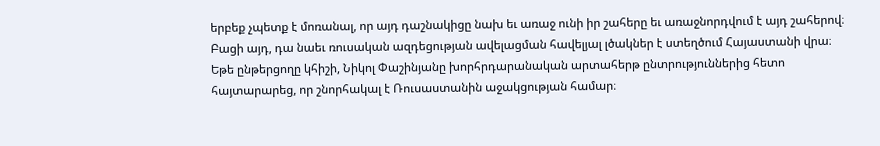երբեք չպետք է մոռանալ, որ այդ դաշնակիցը նախ եւ առաջ ունի իր շահերը եւ առաջնորդվում է այդ շահերով։ Բացի այդ, դա նաեւ ռուսական ազդեցության ավելացման հավելյալ լծակներ է ստեղծում Հայաստանի վրա։ Եթե ընթերցողը կհիշի, Նիկոլ Փաշինյանը խորհրդարանական արտահերթ ընտրություններից հետո հայտարարեց, որ շնորհակալ է Ռուսաստանին աջակցության համար։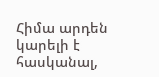Հիմա արդեն կարելի է հասկանալ,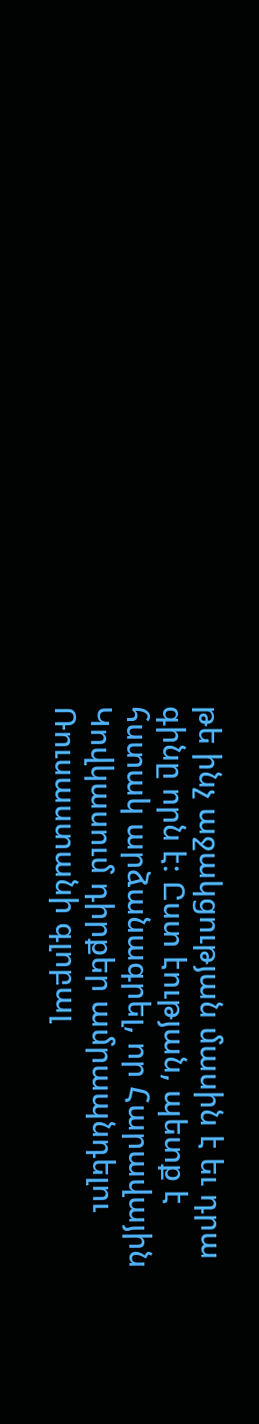թե ինչ աջակցության մասին է եւ դրա գինը որն է։ Ըստ էության, պետք է հստակ արձանագրել, որ Հարավային Կովկասում դիրքեր ամրապնդելու Ռուսաստանի գլոբալ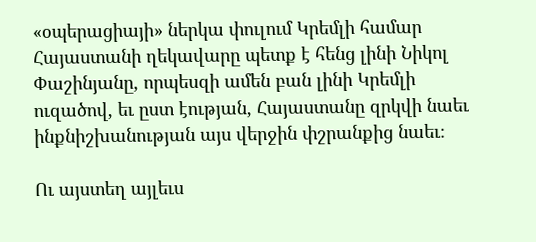«օպերացիայի» ներկա փուլում Կրեմլի համար Հայաստանի ղեկավարը պետք է հենց լինի Նիկոլ Փաշինյանը, որպեսզի ամեն բան լինի Կրեմլի ուզածով, եւ ըստ էության, Հայաստանը զրկվի նաեւ ինքնիշխանության այս վերջին փշրանքից նաեւ։

Ու այստեղ այլեւս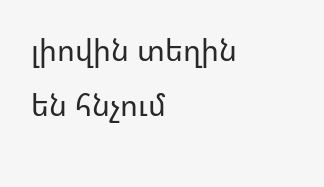լիովին տեղին են հնչում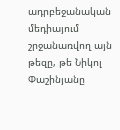ադրբեջանական մեդիայում շրջանառվող այն թեզը, թե Նիկոլ Փաշինյանը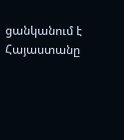ցանկանում է Հայաստանը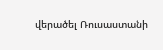վերածել Ռուսաստանի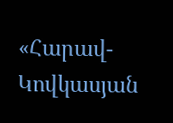«Հարավ-Կովկասյան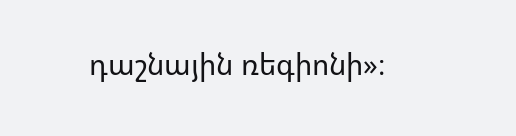դաշնային ռեգիոնի»։